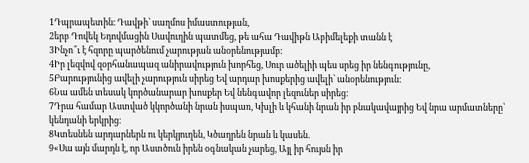1Դպրապետին։ Դավթի՝ սաղմոս իմաստության,
2երբ Դովեկ Եդովմացին Սավուղին պատմեց, թե ահա Դավիթն Աբիմելեքի տանն է
3Ինչո՞ւ է հզորը պարծենում չարության անօրենությամբ։
4Իր լեզվով զօրհանապազ անիրավություն խորհեց, Սուր ածելիի պես սրեց իր նենգությունը,
5Բարությունից ավելի չարություն սիրեց Եվ արդար խոսքերից ավելի՝ անօրենություն։
6Նա ամեն տեսակ կործանարար խոսքեր Եվ նենգավոր լեզուներ սիրեց։
7Դրա համար Աստված կկործանի նրան իսպառ, Կխլի և կհանի նրան իր բնակավայրից Եվ նրա արմատները՝ կենդանի երկրից։
8Կտեսնեն արդարներն ու կերկյուղեն, Կծաղրեն նրան և կասեն.
9«Սա այն մարդն է, որ Աստծուն իրեն օգնական չարեց, Այլ իր հույսն իր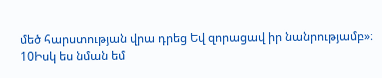մեծ հարստության վրա դրեց Եվ զորացավ իր նանրությամբ»։
10Իսկ ես նման եմ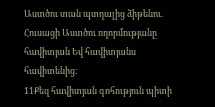Աստծու տան պտղալից ձիթենու. Հուսացի Աստծու ողորմությանը հավիտյան Եվ հավիտյանս հավիտենից։
11Քեզ հավիտյան գոհություն պիտի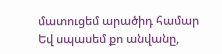մատուցեմ արածիդ համար Եվ սպասեմ քո անվանը,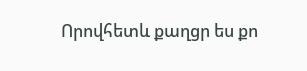Որովհետև քաղցր ես քո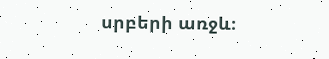սրբերի առջև։